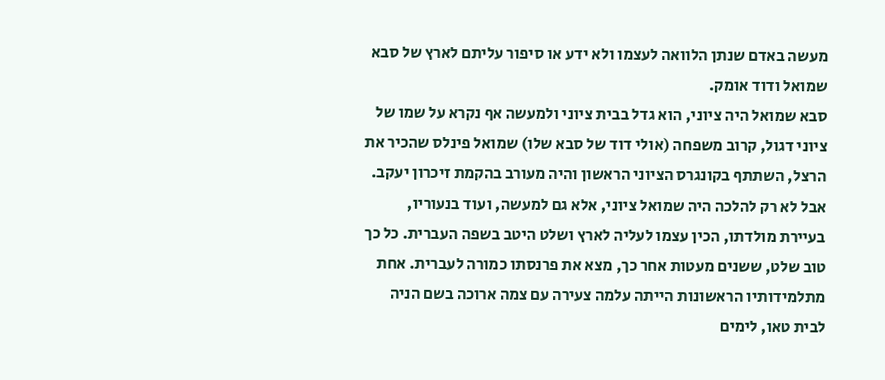מעשה באדם שנתן הלוואה לעצמו ולא ידע או סיפור עליתם לארץ של סבא שמואל ודוד אומק.
סבא שמואל היה ציוני, הוא גדל בבית ציוני ולמעשה אף נקרא על שמו של ציוני דגול, קרוב משפחה (אולי דוד של סבא שלו) שמואל פינלס שהכיר את הרצל, השתתף בקונגרס הציוני הראשון והיה מעורב בהקמת זיכרון יעקב. אבל לא רק להלכה היה שמואל ציוני, אלא גם למעשה, ועוד בנעוריו, בעיירת מולדתו, הכין עצמו לעליה לארץ ושלט היטב בשפה העברית. כל כך טוב שלט, ששנים מעטות אחר כך, מצא את פרנסתו כמורה לעברית. אחת מתלמידותיו הראשונות הייתה עלמה צעירה עם צמה ארוכה בשם הניה לבית טאו, לימים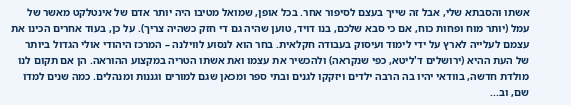אשתו והסבתא שלי, אבל זה שייך בעצם לסיפור אחר. בכל אופן, שמואל מטיבו היה יותר אדם של אינטלקט מאשר של עמל (יותר מוח ופחות כוח, אם כי סבא שלכם, בנו דויד, טוען שהיה גם די חזק כשהיה צריך). על כן, בעוד אחרים הכינו את עצמם לעלייה לארץ על ידי לימוד ועיסוק בעבודה חקלאית. בחר הוא לנסוע לווילנה – המרכז היהודי אולי הגדול ביותר של העת ההיא (ירושלים ד'ליטא, כפי שנקראה) ולהכשיר את עצמו ואת אשתו הטריה במקצוע ההוראה. הן אם תקום לנו מולדת חדשה, בוודאי יהיו בה הרבה ילדים ויזקקו לגנים ובתי ספר ומכאן שגם למורים וגננות ומנהלים. כמה שנים למדו שם, וב...